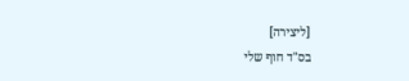[ליצירה]
בס"ד חוף שלי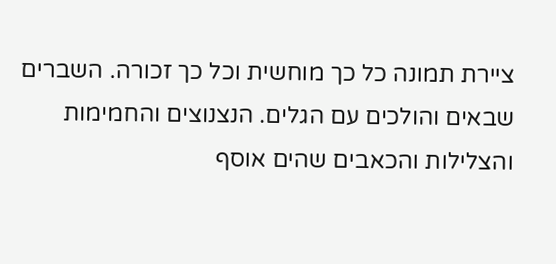ציירת תמונה כל כך מוחשית וכל כך זכורה. השברים שבאים והולכים עם הגלים. הנצנוצים והחמימות והצלילות והכאבים שהים אוסף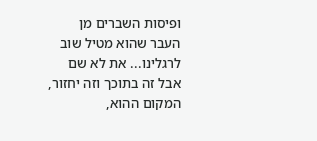ופיסות השברים מן העבר שהוא מטיל שוב לרגלינו... את לא שם אבל זה בתוכך וזה יחזור, המקום ההוא,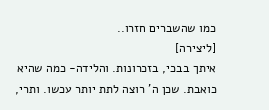כמו שהשברים חזרו..
[ליצירה]
איתך בבכי, בזכרונות. והלידה- כמה שהיא כואבת. שכן ה' רוצה לתת יותר עכשו. ותרי,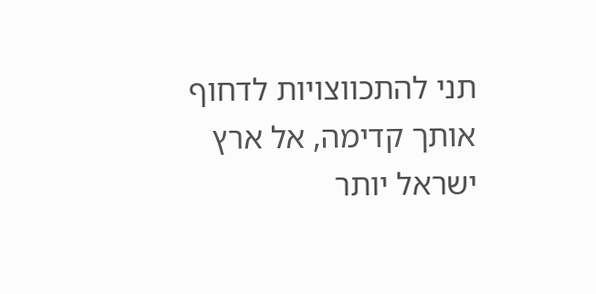תני להתכווצויות לדחוף אותך קדימה, אל ארץ ישראל יותר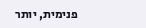פנימית, יותר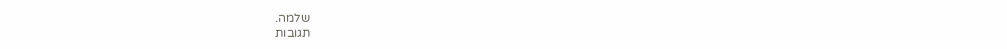שלמה.
תגובות